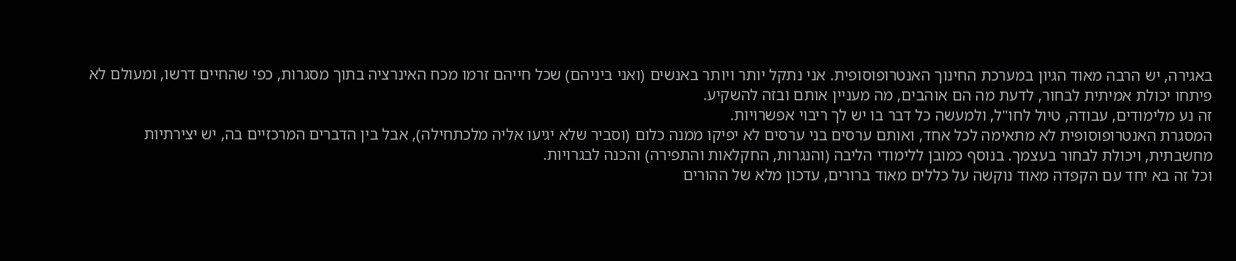באגירה, יש הרבה מאוד הגיון במערכת החינוך האנטרופוסופית. אני נתקל יותר ויותר באנשים (ואני ביניהם) שכל חייהם זרמו מכח האינרציה בתוך מסגרות, כפי שהחיים דרשו, ומעולם לא פיתחו יכולת אמיתית לבחור, לדעת מה הם אוהבים, מה מעניין אותם ובזה להשקיע.
זה נע מלימודים, עבודה, טיול לחו"ל, ולמעשה כל דבר בו יש לך ריבוי אפשרויות.
המסגרת האנטרופוסופית לא מתאימה לכל אחד, ואותם ערסים בני ערסים לא יפיקו ממנה כלום (וסביר שלא יגיעו אליה מלכתחילה), אבל בין הדברים המרכזיים בה, יש יצירתיות מחשבתית, ויכולת לבחור בעצמך. בנוסף כמובן ללימודי הליבה (והנגרות, החקלאות והתפירה) והכנה לבגרויות.
וכל זה בא יחד עם הקפדה מאוד נוקשה על כללים מאוד ברורים, עדכון מלא של ההורים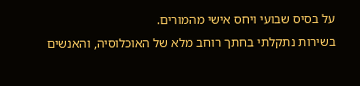על בסיס שבועי ויחס אישי מהמורים.
בשירות נתקלתי בחתך רוחב מלא של האוכלוסיה, והאנשים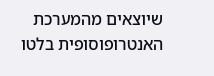שיוצאים מהמערכת האנטרופוסופית בלטו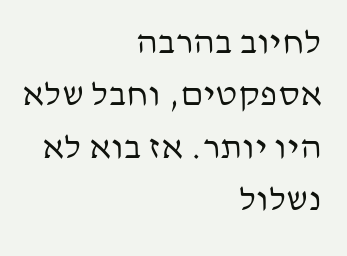לחיוב בהרבה אספקטים, וחבל שלא היו יותר. אז בוא לא נשלול